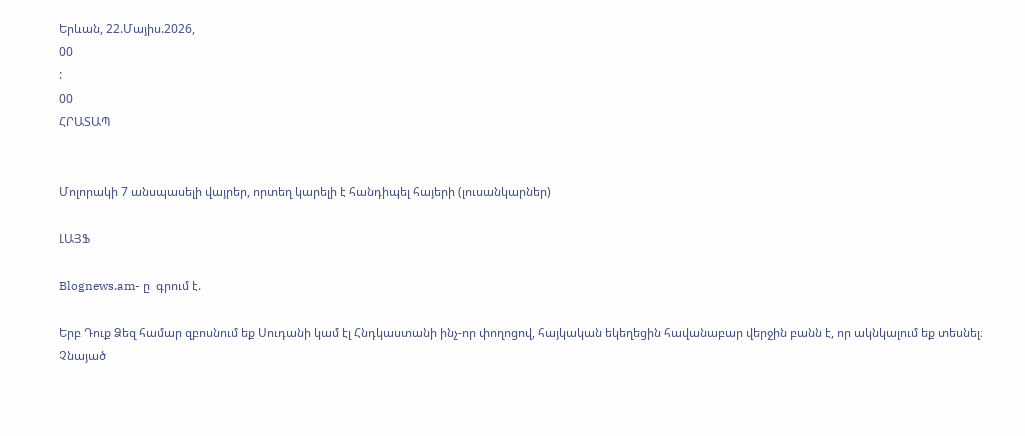Երևան, 22.Մայիս.2026,
00
:
00
ՀՐԱՏԱՊ


Մոլորակի 7 անսպասելի վայրեր, որտեղ կարելի է հանդիպել հայերի (լուսանկարներ)

ԼԱՅՖ

Blognews.am- ը  գրում է.

Երբ Դուք Ձեզ համար զբոսնում եք Սուդանի կամ էլ Հնդկաստանի ինչ-որ փողոցով, հայկական եկեղեցին հավանաբար վերջին բանն է, որ ակնկալում եք տեսնել։ Չնայած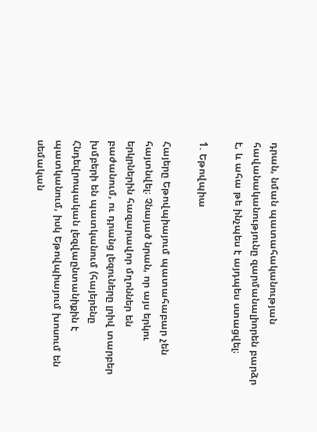դրան, նման պատահականության հավանականությունը զարմանալիորեն բարձր է, և ահա թե ինչպես է այդպես ստացվել։

1. Եթովպիա

Հայերը Եթովպիայում պատահաբար չեն հայտնվել։ Չնայած նրան, որ այս երկու երկրներին հազարավոր մղոններ են բաժանում, ու դրանց լեզուները լրիվ տարբեր խմբերի են պատկանում (հայերենը Հնդեվրոպական լեզվաընտանիքին է պատկանում, իսկ Եթովպիայում խոսում են սեմական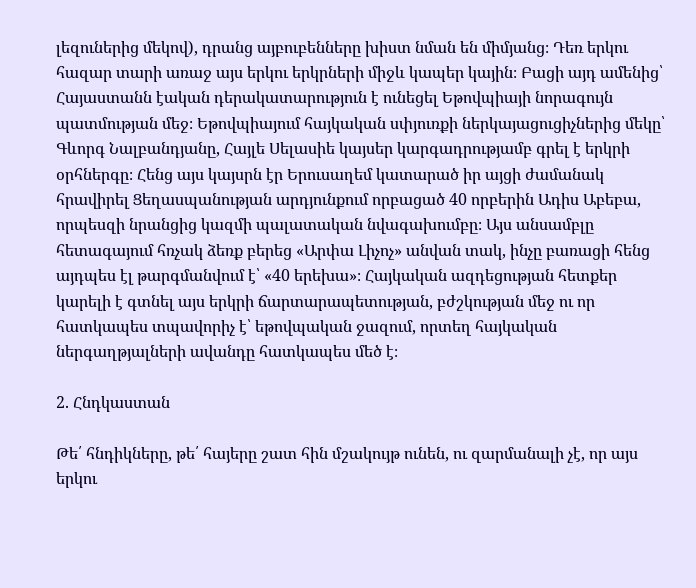լեզուներից մեկով), դրանց այբուբենները խիստ նման են միմյանց։ Դեռ երկու հազար տարի առաջ այս երկու երկրների միջև կապեր կային։ Բացի այդ ամենից՝ Հայաստանն էական դերակատարություն է ունեցել Եթովպիայի նորագույն պատմության մեջ։ Եթովպիայում հայկական սփյուռքի ներկայացուցիչներից մեկը՝ Գևորգ Նալբանդյանը, Հայլե Սելասիե կայսեր կարգադրությամբ գրել է երկրի օրհներգը։ Հենց այս կայսրն էր Երուսաղեմ կատարած իր այցի ժամանակ հրավիրել Ցեղասպանության արդյունքում որբացած 40 որբերին Ադիս Աբեբա, որպեսզի նրանցից կազմի պալատական նվագախումբը։ Այս անսամբլը հետագայում հռչակ ձեռք բերեց «Արփա Լիչոչ» անվան տակ, ինչը բառացի հենց այդպես էլ թարգմանվում է՝ «40 երեխա»։ Հայկական ազդեցության հետքեր կարելի է գտնել այս երկրի ճարտարապետության, բժշկության մեջ ու որ հատկապես տպավորիչ է՝ եթովպական ջազում, որտեղ հայկական ներգաղթյալների ավանդը հատկապես մեծ է։

2. Հնդկաստան

Թե՛ հնդիկները, թե՛ հայերը շատ հին մշակույթ ունեն, ու զարմանալի չէ, որ այս երկու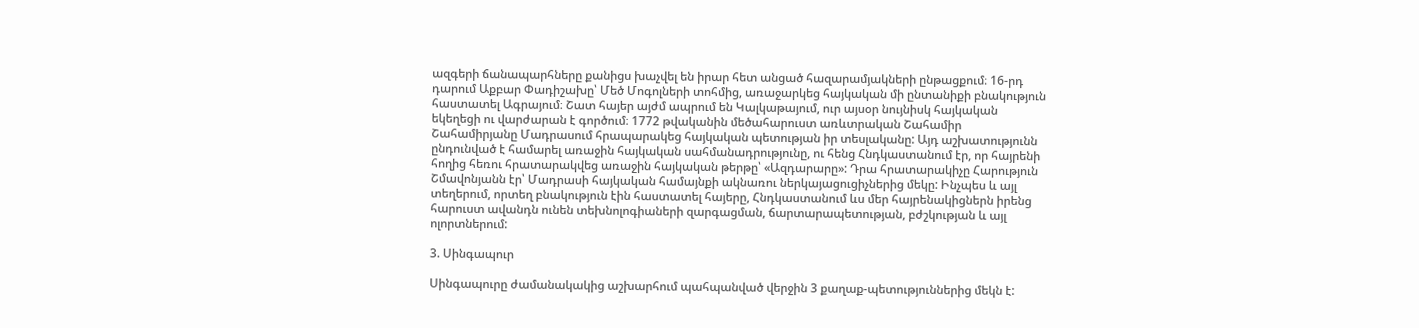ազգերի ճանապարհները քանիցս խաչվել են իրար հետ անցած հազարամյակների ընթացքում։ 16-րդ դարում Աքբար Փադիշախը՝ Մեծ Մոգոլների տոհմից, առաջարկեց հայկական մի ընտանիքի բնակություն հաստատել Ագրայում։ Շատ հայեր այժմ ապրում են Կալկաթայում, ուր այսօր նույնիսկ հայկական եկեղեցի ու վարժարան է գործում։ 1772 թվականին մեծահարուստ առևտրական Շահամիր Շահամիրյանը Մադրասում հրապարակեց հայկական պետության իր տեսլականը: Այդ աշխատությունն ընդունված է համարել առաջին հայկական սահմանադրությունը, ու հենց Հնդկաստանում էր, որ հայրենի հողից հեռու հրատարակվեց առաջին հայկական թերթը՝ «Ազդարարը»: Դրա հրատարակիչը Հարություն Շմավոնյանն էր՝ Մադրասի հայկական համայնքի ակնառու ներկայացուցիչներից մեկը: Ինչպես և այլ տեղերում, որտեղ բնակություն էին հաստատել հայերը, Հնդկաստանում ևս մեր հայրենակիցներն իրենց հարուստ ավանդն ունեն տեխնոլոգիաների զարգացման, ճարտարապետության, բժշկության և այլ ոլորտներում:

3. Սինգապուր

Սինգապուրը ժամանակակից աշխարհում պահպանված վերջին 3 քաղաք-պետություններից մեկն է: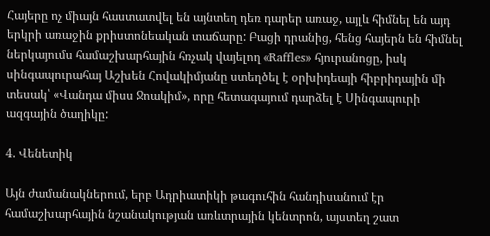Հայերը ոչ միայն հաստատվել են այնտեղ դեռ դարեր առաջ, այլև հիմնել են այդ երկրի առաջին քրիստոնեական տաճարը: Բացի դրանից, հենց հայերն են հիմնել ներկայումս համաշխարհային հռչակ վայելող «Raffles» հյուրանոցը, իսկ սինգապուրահայ Աշխեն Հովակիմյանը ստեղծել է օրխիդեայի հիբրիդային մի տեսակ՝ «Վանդա միսս Ջոակիմ», որը հետագայում դարձել է Սինգապուրի ազգային ծաղիկը:

4. Վենետիկ

Այն ժամանակներում, երբ Ադրիատիկի թագուհին հանդիսանում էր համաշխարհային նշանակության առևտրային կենտրոն, այստեղ շատ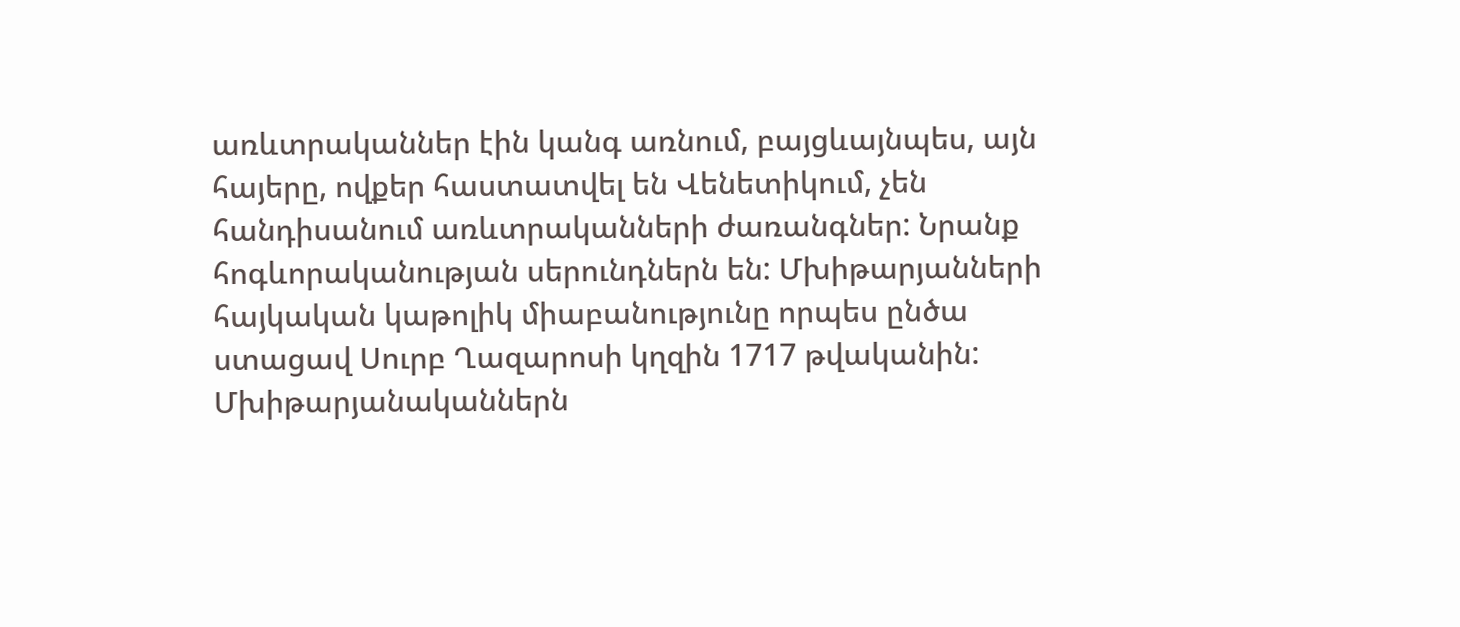առևտրականներ էին կանգ առնում, բայցևայնպես, այն հայերը, ովքեր հաստատվել են Վենետիկում, չեն հանդիսանում առևտրականների ժառանգներ: Նրանք հոգևորականության սերունդներն են: Մխիթարյանների հայկական կաթոլիկ միաբանությունը որպես ընծա ստացավ Սուրբ Ղազարոսի կղզին 1717 թվականին: Մխիթարյանականներն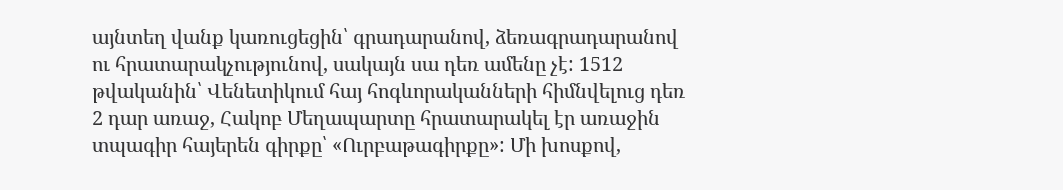այնտեղ վանք կառուցեցին՝ գրադարանով, ձեռագրադարանով ու հրատարակչությունով, սակայն սա դեռ ամենը չէ: 1512 թվականին՝ Վենետիկում հայ հոգևորականների հիմնվելուց դեռ 2 դար առաջ, Հակոբ Մեղապարտը հրատարակել էր առաջին տպագիր հայերեն գիրքը՝ «Ուրբաթագիրքը»: Մի խոսքով,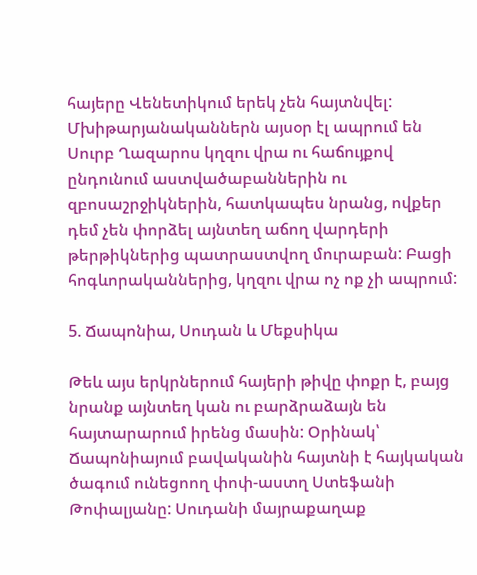հայերը Վենետիկում երեկ չեն հայտնվել: Մխիթարյանականներն այսօր էլ ապրում են Սուրբ Ղազարոս կղզու վրա ու հաճույքով ընդունում աստվածաբաններին ու զբոսաշրջիկներին, հատկապես նրանց, ովքեր դեմ չեն փորձել այնտեղ աճող վարդերի թերթիկներից պատրաստվող մուրաբան: Բացի հոգևորականներից, կղզու վրա ոչ ոք չի ապրում:

5. Ճապոնիա, Սուդան և Մեքսիկա

Թեև այս երկրներում հայերի թիվը փոքր է, բայց նրանք այնտեղ կան ու բարձրաձայն են հայտարարում իրենց մասին: Օրինակ՝ Ճապոնիայում բավականին հայտնի է հայկական ծագում ունեցոող փոփ-աստղ Ստեֆանի Թոփալյանը: Սուդանի մայրաքաղաք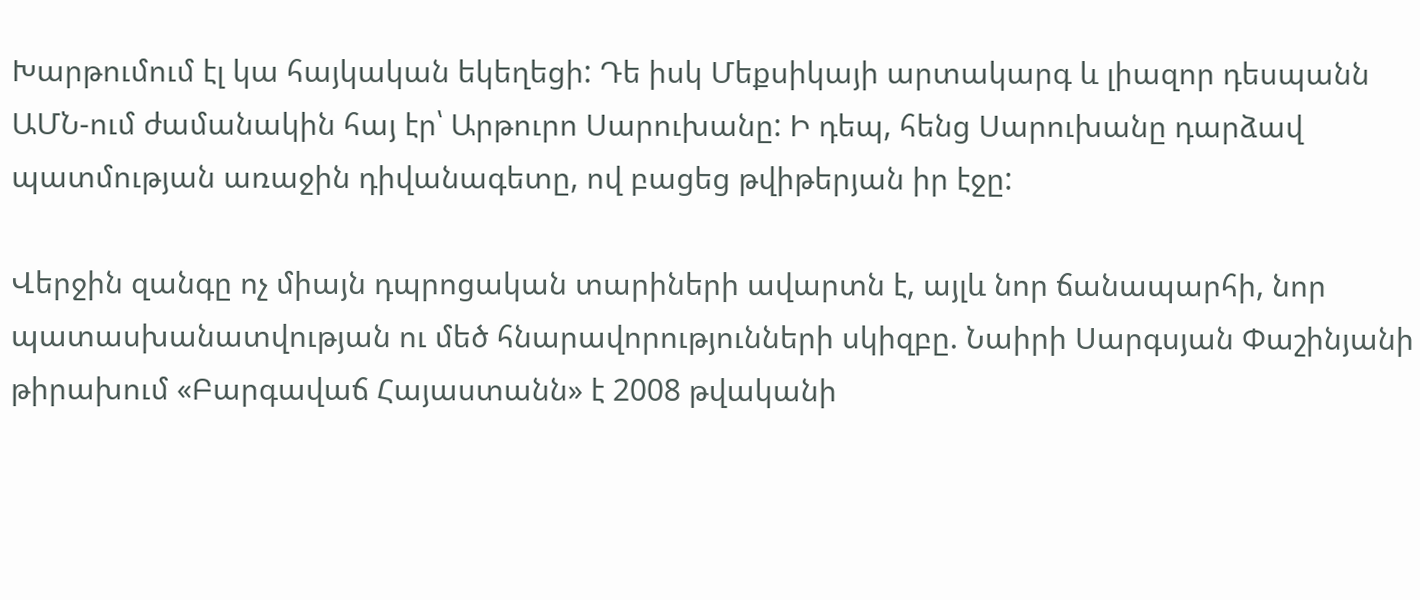Խարթումում էլ կա հայկական եկեղեցի: Դե իսկ Մեքսիկայի արտակարգ և լիազոր դեսպանն ԱՄՆ-ում ժամանակին հայ էր՝ Արթուրո Սարուխանը: Ի դեպ, հենց Սարուխանը դարձավ պատմության առաջին դիվանագետը, ով բացեց թվիթերյան իր էջը:

Վերջին զանգը ոչ միայն դպրոցական տարիների ավարտն է, այլև նոր ճանապարհի, նոր պատասխանատվության ու մեծ հնարավորությունների սկիզբը. Նաիրի Սարգսյան Փաշինյանի թիրախում «Բարգավաճ Հայաստանն» է 2008 թվականի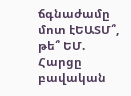ճգնաժամը մոտ էԵԱՏՄ՞, թե՞ ԵՄ. Հարցը բավական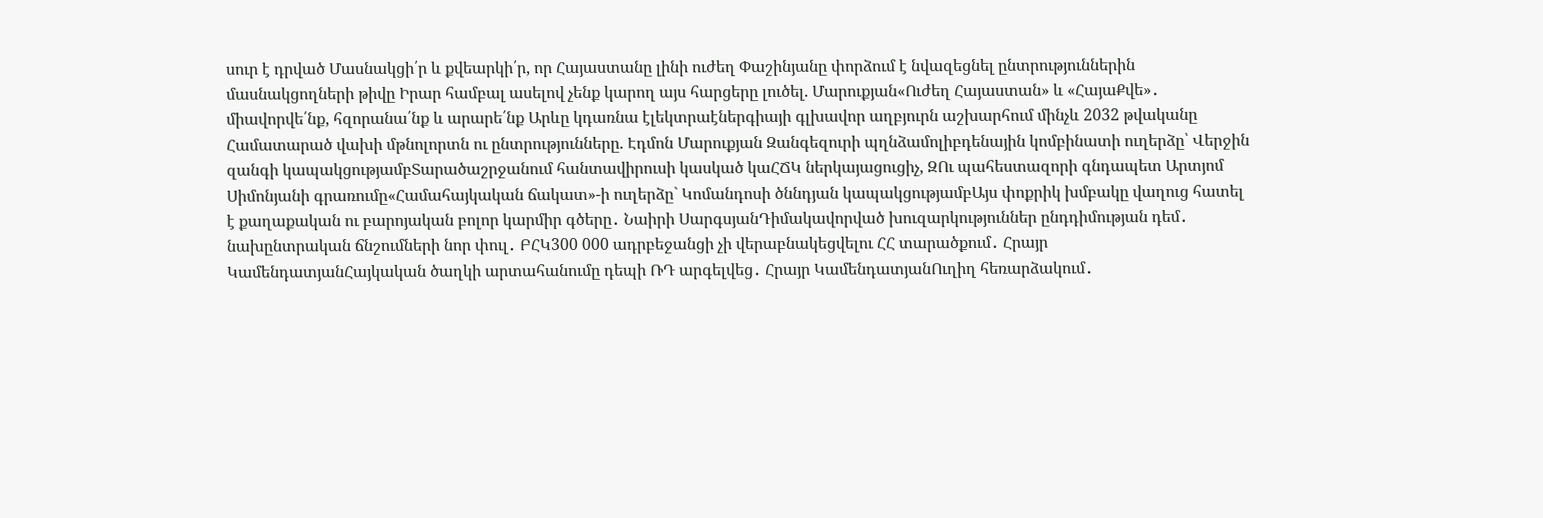սուր է դրված Մասնակցի՛ր և քվեարկի՛ր, որ Հայաստանը լինի ուժեղ Փաշինյանը փորձում է նվազեցնել ընտրություններին մասնակցողների թիվը Իրար համբալ ասելով չենք կարող այս հարցերը լուծել. Մարուքյան«Ուժեղ Հայաստան» և «ՀայաՔվե»․ միավորվե՛նք, հզորանա՛նք և արարե՛նք Արևը կդառնա էլեկտրաէներգիայի գլխավոր աղբյուրն աշխարհում մինչև 2032 թվականը Համատարած վախի մթնոլորտն ու ընտրությունները. Էդմոն Մարուքյան Զանգեզուրի պղնձամոլիբդենային կոմբինատի ուղերձը՝ Վերջին զանգի կապակցությամբՏարածաշրջանում հանտավիրուսի կասկած կաՀՃԿ ներկայացուցիչ, ԶՈւ պահեստազորի գնդապետ Արտյոմ Սիմոնյանի գրառումը«Համահայկական ճակատ»-ի ուղերձը` Կոմանդոսի ծննդյան կապակցությամբԱյս փոքրիկ խմբակը վաղուց հատել է քաղաքական ու բարոյական բոլոր կարմիր գծերը․ Նաիրի ՍարգսյանԴիմակավորված խուզարկություններ ընդդիմության դեմ․ նախընտրական ճնշումների նոր փուլ․ ԲՀԿ300 000 ադրբեջանցի չի վերաբնակեցվելու ՀՀ տարածքում․ Հրայր ԿամենդատյանՀայկական ծաղկի արտահանումը դեպի ՌԴ արգելվեց․ Հրայր ԿամենդատյանՈւղիղ հեռարձակում․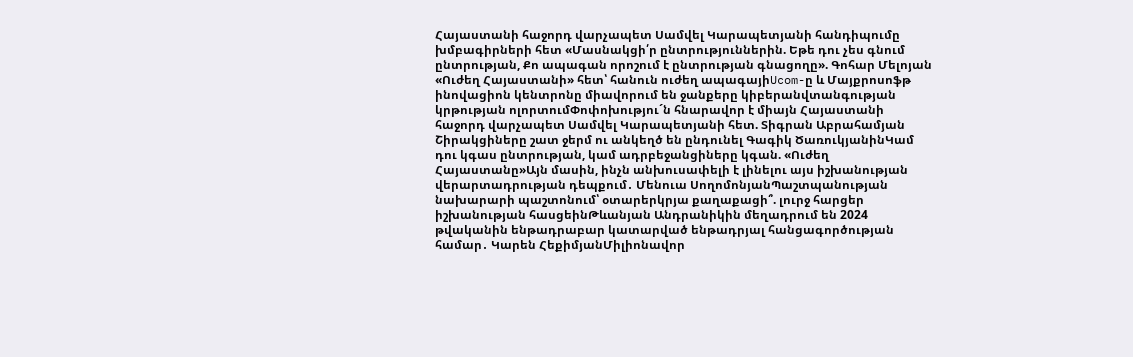Հայաստանի հաջորդ վարչապետ Սամվել Կարապետյանի հանդիպումը խմբագիրների հետ «Մասնակցի՛ր ընտրություններին. Եթե դու չես գնում ընտրության, Քո ապագան որոշում է ընտրության գնացողը». Գոհար Մելոյան «Ուժեղ Հայաստանի» հետ՝ հանուն ուժեղ ապագայիUcom-ը և Մայքրոսոֆթ ինովացիոն կենտրոնը միավորում են ջանքերը կիբերանվտանգության կրթության ոլորտումՓոփոխությու´ն հնարավոր է միայն Հայաստանի հաջորդ վարչապետ Սամվել Կարապետյանի հետ. Տիգրան Աբրահամյան Շիրակցիները շատ ջերմ ու անկեղծ են ընդունել Գագիկ ԾառուկյանինԿամ դու կգաս ընտրության, կամ ադրբեջանցիները կգան. «Ուժեղ Հայաստանը»Այն մասին, ինչն անխուսափելի է լինելու այս իշխանության վերարտադրության դեպքում․ Մենուա ՍողոմոնյանՊաշտպանության նախարարի պաշտոնում՝ օտարերկրյա քաղաքացի՞. լուրջ հարցեր իշխանության հասցեինԹևանյան Անդրանիկին մեղադրում են 2024 թվականին ենթադրաբար կատարված ենթադրյալ հանցագործության համար․ Կարեն ՀեքիմյանՄիլիոնավոր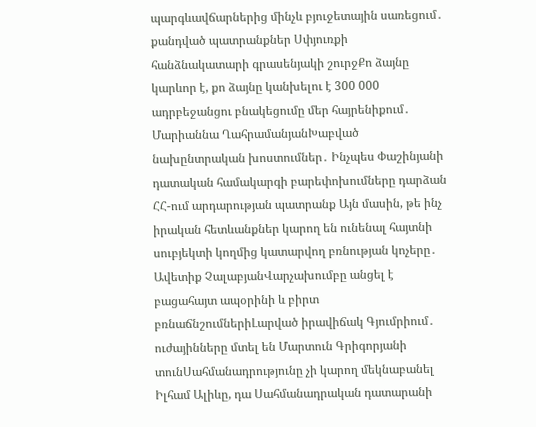պարգևավճարներից մինչև բյուջետային սառեցում․ քանդված պատրանքներ Սփյուռքի հանձնակատարի գրասենյակի շուրջՔո ձայնը կարևոր է, քո ձայնը կանխելու է 300 000 ադրբեջանցու բնակեցումը մեր հայրենիքում․ Մարիաննա ՂահրամանյանԽաբված նախընտրական խոստումներ․ Ինչպես Փաշինյանի դատական համակարգի բարեփոխումները դարձան ՀՀ-ում արդարության պատրանք Այն մասին, թե ինչ իրական հետևանքներ կարող են ունենալ հայտնի սուբյեկտի կողմից կատարվող բռնության կոչերը․ Ավետիք ՉալաբյանՎարչախումբը անցել է բացահայտ ապօրինի և բիրտ բռնաճնշումներիԼարված իրավիճակ Գյումրիում․ ուժայինները մտել են Մարտուն Գրիգորյանի տունՍահմանադրությունը չի կարող մեկնաբանել Իլհամ Ալիևը, դա Սահմանադրական դատարանի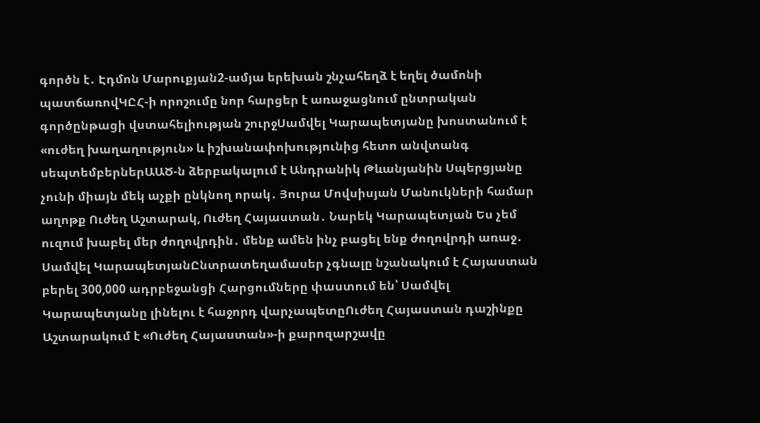գործն է․ Էդմոն Մարուքյան2-ամյա երեխան շնչահեղձ է եղել ծամոնի պատճառովԿԸՀ-ի որոշումը նոր հարցեր է առաջացնում ընտրական գործընթացի վստահելիության շուրջՍամվել Կարապետյանը խոստանում է «ուժեղ խաղաղություն» և իշխանափոխությունից հետո անվտանգ սեպտեմբերներԱԱԾ-ն ձերբակալում է Անդրանիկ Թևանյանին Սպերցյանը չունի միայն մեկ աչքի ընկնող որակ․ Յուրա Մովսիսյան Մանուկների համար աղոթք Ուժեղ Աշտարակ, Ուժեղ Հայաստան․ Նարեկ Կարապետյան Ես չեմ ուզում խաբել մեր ժողովրդին․ մենք ամեն ինչ բացել ենք ժողովրդի առաջ․ Սամվել ԿարապետյանԸնտրատեղամասեր չգնալը նշանակում է Հայաստան բերել 300,000 ադրբեջանցի Հարցումները փաստում են՝ Սամվել Կարապետյանը լինելու է հաջորդ վարչապետըՈւժեղ Հայաստան դաշինքը Աշտարակում է «Ուժեղ Հայաստան»-ի քարոզարշավը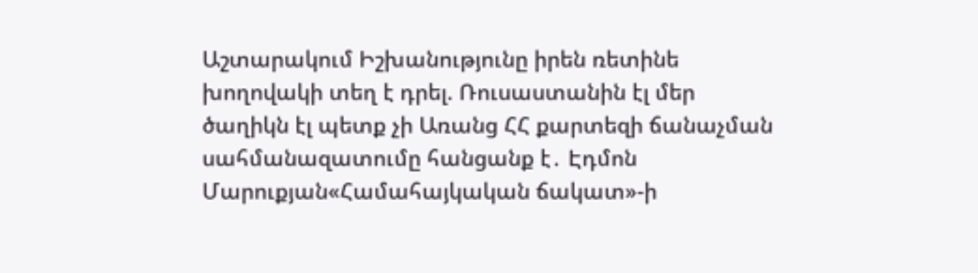Աշտարակում Իշխանությունը իրեն ռետինե խողովակի տեղ է դրել. Ռուսաստանին էլ մեր ծաղիկն էլ պետք չի Առանց ՀՀ քարտեզի ճանաչման սահմանազատումը հանցանք է․ Էդմոն Մարուքյան«Համահայկական ճակատ»-ի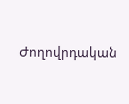Ժողովրդական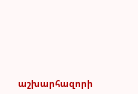աշխարհազորի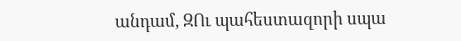անդամ, ԶՈւ պահեստազորի սպա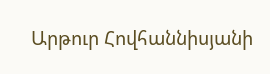Արթուր Հովհաննիսյանի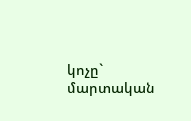կոչը` մարտական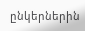ընկերներին